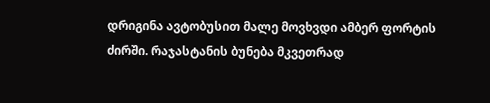დრიგინა ავტობუსით მალე მოვხვდი ამბერ ფორტის ძირში. რაჯასტანის ბუნება მკვეთრად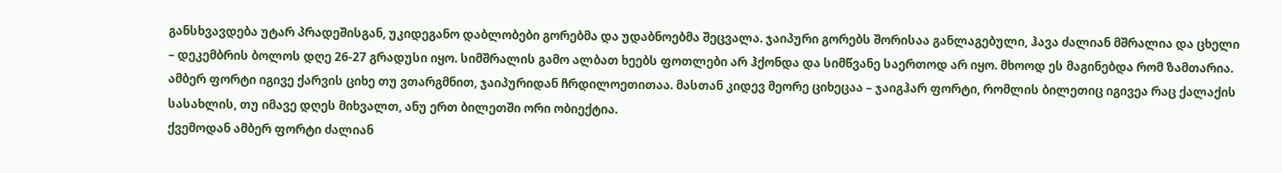განსხვავდება უტარ პრადეშისგან, უკიდეგანო დაბლობები გორებმა და უდაბნოებმა შეცვალა. ჯაიპური გორებს შორისაა განლაგებული, ჰავა ძალიან მშრალია და ცხელი – დეკემბრის ბოლოს დღე 26-27 გრადუსი იყო. სიმშრალის გამო ალბათ ხეებს ფოთლები არ ჰქონდა და სიმწვანე საერთოდ არ იყო. მხოოდ ეს მაგინებდა რომ ზამთარია.
ამბერ ფორტი იგივე ქარვის ციხე თუ ვთარგმნით, ჯაიპურიდან ჩრდილოეთითაა. მასთან კიდევ მეორე ციხეცაა – ჯაიგჰარ ფორტი, რომლის ბილეთიც იგივეა რაც ქალაქის სასახლის, თუ იმავე დღეს მიხვალთ, ანუ ერთ ბილეთში ორი ობიექტია.
ქვემოდან ამბერ ფორტი ძალიან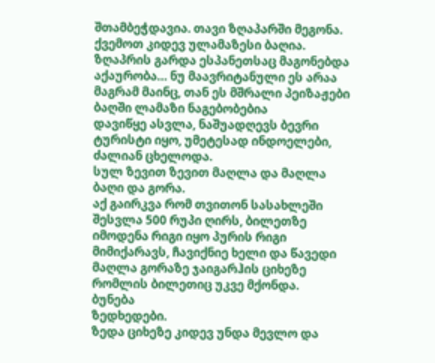შთამბეჭდავია. თავი ზღაპარში მეგონა.
ქვემოთ კიდევ ულამაზესი ბაღია.
ზღაპრის გარდა ესპანეთსაც მაგონებდა აქაურობა… ნუ მაავრიტანული ეს არაა მაგრამ მაინც, თან ეს მშრალი პეიზაჟები
ბაღში ლამაზი ნაგებობებია
დავიწყე ასვლა, ნაშუადღევს ბევრი ტურისტი იყო, უმეტესად ინდოელები, ძალიან ცხელოდა.
სულ ზევით ზევით მაღლა და მაღლა
ბაღი და გორა.
აქ გაირკვა რომ თვითონ სასახლეში შესვლა 500 რუპი ღირს, ბილეთზე იმოდენა რიგი იყო პურის რიგი მიმიქარავს, ჩავიქნიე ხელი და წავედი მაღლა გორაზე ჯაიგარჰის ციხეზე რომლის ბილეთიც უკვე მქონდა.
ბუნება
ზედხედები.
ზედა ციხეზე კიდევ უნდა მევლო და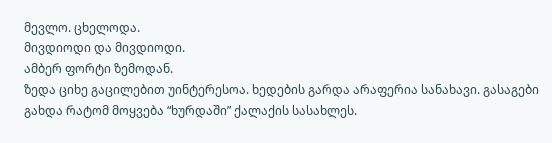მევლო. ცხელოდა.
მივდიოდი და მივდიოდი.
ამბერ ფორტი ზემოდან.
ზედა ციხე გაცილებით უინტერესოა. ხედების გარდა არაფერია სანახავი. გასაგები გახდა რატომ მოყვება “ხურდაში” ქალაქის სასახლეს.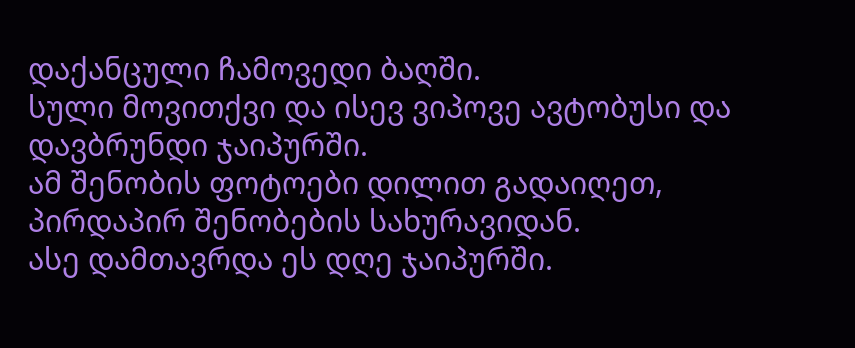დაქანცული ჩამოვედი ბაღში.
სული მოვითქვი და ისევ ვიპოვე ავტობუსი და დავბრუნდი ჯაიპურში.
ამ შენობის ფოტოები დილით გადაიღეთ, პირდაპირ შენობების სახურავიდან.
ასე დამთავრდა ეს დღე ჯაიპურში.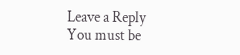Leave a Reply
You must be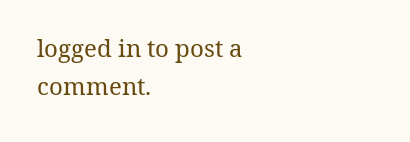logged in to post a comment.